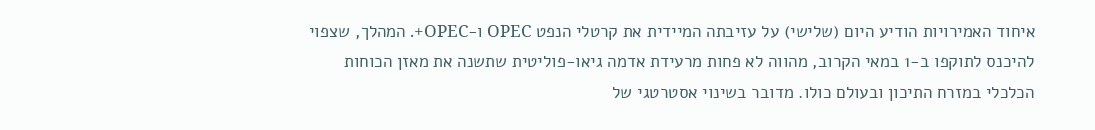איחוד האמירויות הודיע היום (שלישי) על עזיבתה המיידית את קרטלי הנפט OPEC ו-OPEC+. המהלך, שצפוי להיכנס לתוקפו ב-1 במאי הקרוב, מהווה לא פחות מרעידת אדמה גיאו-פוליטית שתשנה את מאזן הכוחות הכלכלי במזרח התיכון ובעולם כולו. מדובר בשינוי אסטרטגי של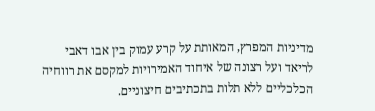מדיניות המפרץ, המאותת על קרע עמוק בין אבו דאבי לריאד ועל רצונה של איחוד האמירויות למקסם את רווחיה הכלכליים ללא תלות בתכתיבים חיצוניים.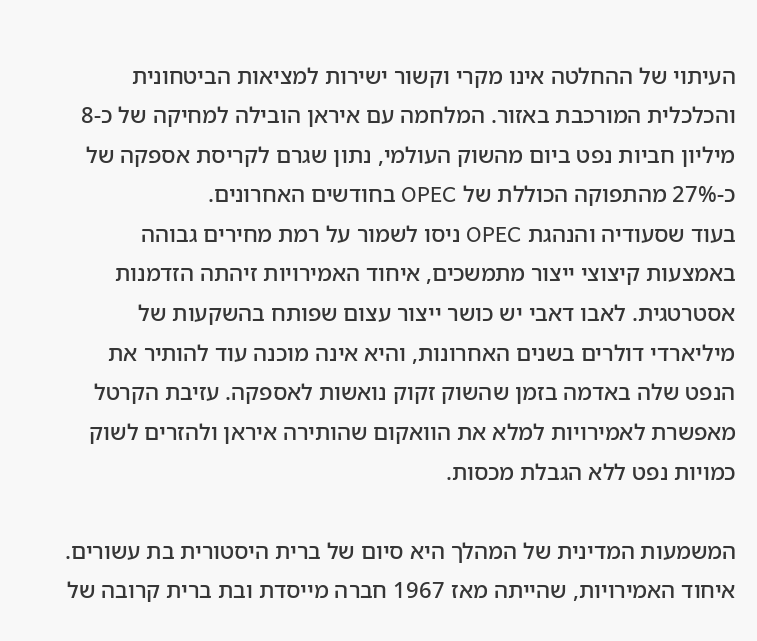העיתוי של ההחלטה אינו מקרי וקשור ישירות למציאות הביטחונית והכלכלית המורכבת באזור. המלחמה עם איראן הובילה למחיקה של כ-8 מיליון חביות נפט ביום מהשוק העולמי, נתון שגרם לקריסת אספקה של כ-27% מהתפוקה הכוללת של OPEC בחודשים האחרונים.
בעוד שסעודיה והנהגת OPEC ניסו לשמור על רמת מחירים גבוהה באמצעות קיצוצי ייצור מתמשכים, איחוד האמירויות זיהתה הזדמנות אסטרטגית. לאבו דאבי יש כושר ייצור עצום שפותח בהשקעות של מיליארדי דולרים בשנים האחרונות, והיא אינה מוכנה עוד להותיר את הנפט שלה באדמה בזמן שהשוק זקוק נואשות לאספקה. עזיבת הקרטל מאפשרת לאמירויות למלא את הוואקום שהותירה איראן ולהזרים לשוק כמויות נפט ללא הגבלת מכסות.

המשמעות המדינית של המהלך היא סיום של ברית היסטורית בת עשורים. איחוד האמירויות, שהייתה מאז 1967 חברה מייסדת ובת ברית קרובה של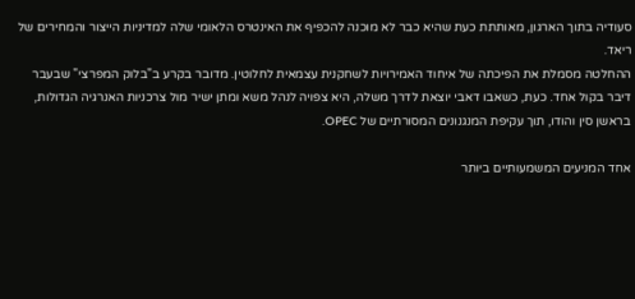סעודיה בתוך הארגון, מאותתת כעת שהיא כבר לא מוכנה להכפיף את האינטרס הלאומי שלה למדיניות הייצור והמחירים של ריאד.
ההחלטה מסמלת את הפיכתה של איחוד האמירויות לשחקנית עצמאית לחלוטין. מדובר בקרע ב"בלוק המפרצי" שבעבר דיבר בקול אחד. כעת, כשאבו דאבי יוצאת לדרך משלה, היא צפויה לנהל משא ומתן ישיר מול צרכניות האנרגיה הגדולות, בראשן סין והודו, תוך עקיפת המנגנונים המסורתיים של OPEC.

אחד המניעים המשמעותיים ביותר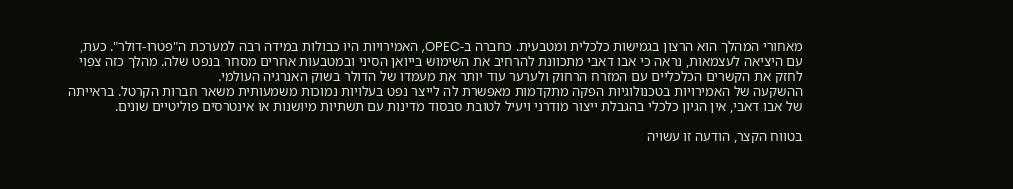מאחורי המהלך הוא הרצון בגמישות כלכלית ומטבעית. כחברה ב-OPEC, האמירויות היו כבולות במידה רבה למערכת ה"פטרו-דולר". כעת, עם היציאה לעצמאות, נראה כי אבו דאבי מתכוונת להרחיב את השימוש בייואן הסיני ובמטבעות אחרים מסחר בנפט שלה. מהלך כזה צפוי לחזק את הקשרים הכלכליים עם המזרח הרחוק ולערער עוד יותר את מעמדו של הדולר בשוק האנרגיה העולמי.
ההשקעה של האמירויות בטכנולוגיות הפקה מתקדמות מאפשרת לה לייצר נפט בעלויות נמוכות משמעותית משאר חברות הקרטל. בראייתה של אבו דאבי, אין הגיון כלכלי בהגבלת ייצור מודרני ויעיל לטובת סבסוד מדינות עם תשתיות מיושנות או אינטרסים פוליטיים שונים.

בטווח הקצר, הודעה זו עשויה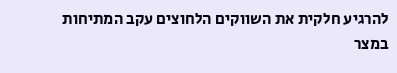להרגיע חלקית את השווקים הלחוצים עקב המתיחות במצר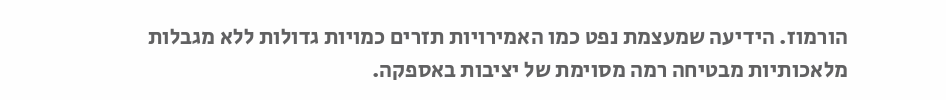הורמוז. הידיעה שמעצמת נפט כמו האמירויות תזרים כמויות גדולות ללא מגבלות מלאכותיות מבטיחה רמה מסוימת של יציבות באספקה.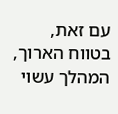עם זאת, בטווח הארוך, המהלך עשוי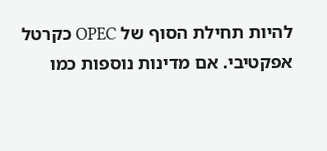להיות תחילת הסוף של OPEC כקרטל אפקטיבי. אם מדינות נוספות כמו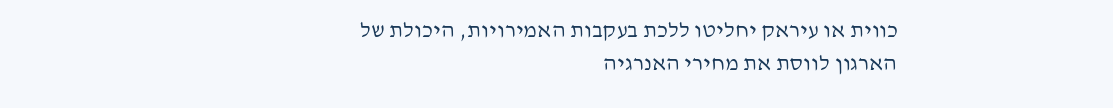כווית או עיראק יחליטו ללכת בעקבות האמירויות, היכולת של הארגון לווסת את מחירי האנרגיה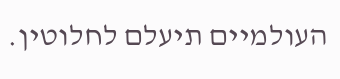העולמיים תיעלם לחלוטין.